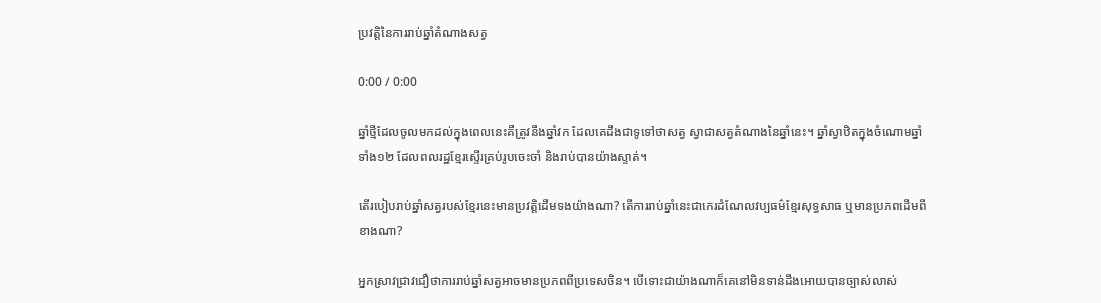ប្រវត្តិនៃការរាប់ឆ្នាំតំណាងសត្វ

0:00 / 0:00

ឆ្នាំថ្មីដែលចូលមកដល់ក្នុងពេលនេះគឺត្រូវនឹងឆ្នាំវក ដែលគេដឹងជាទូទៅថាសត្វ ស្វាជាសត្វតំណាងនៃឆ្នាំនេះ។ ឆ្នាំស្វាឋិតក្នុងចំណោមឆ្នាំ ទាំង១២ ដែលពលរដ្ឋខ្មែរស្ទើរគ្រប់រូបចេះចាំ និងរាប់បានយ៉ាងស្ទាត់។

តើរបៀបរាប់ឆ្នាំសត្វរបស់ខ្មែរនេះមានប្រវត្តិដើមទងយ៉ាងណា? តើការរាប់ឆ្នាំនេះជាកេរដំណែលវប្បធម៌ខ្មែរសុទ្ធសាធ ឬមានប្រភពដើមពីខាងណា?

អ្នកស្រាវជ្រាវជឿថាការរាប់ឆ្នាំសត្វអាចមានប្រភពពីប្រទេសចិន។ បើទោះជាយ៉ាងណាក៏គេនៅមិនទាន់ដឹងអោយបានច្បាស់លាស់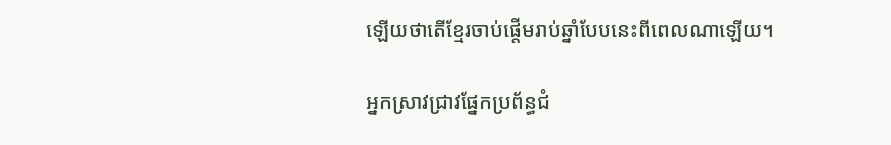ឡើយថាតើខ្មែរចាប់ផ្ដើមរាប់ឆ្នាំបែបនេះពីពេលណាឡើយ។

អ្នកស្រាវជ្រាវផ្នែកប្រព័ន្ធជំ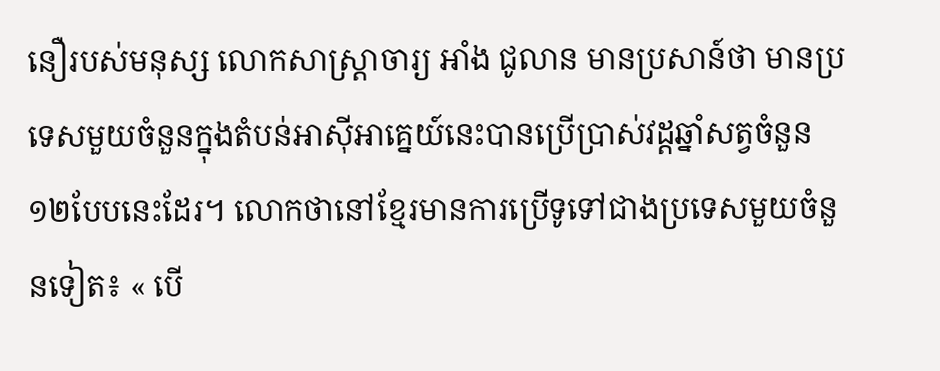នឿរបស់មនុស្ស លោកសាស្រ្តាចារ្យ អាំង ជូលាន មានប្រសាន៍ថា មានប្រទេសមួយចំនួនក្នុងតំបន់អាស៊ីអាគ្នេយ៍នេះបានប្រើប្រាស់វដ្ដឆ្នាំសត្វចំនួន ១២បែបនេះដែរ។ លោកថានៅខ្មែរមានការប្រើទូទៅជាងប្រទេសមួយចំនួនទៀត៖ « បើ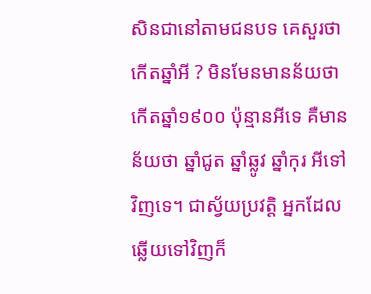សិនជានៅតាមជនបទ គេសួរថាកើតឆ្នាំអី ? មិនមែនមានន័យថាកើតឆ្នាំ១៩០០ ប៉ុន្មានអីទេ គឺមានន័យថា ឆ្នាំជូត ឆ្នាំឆ្លូវ ឆ្នាំកុរ អីទៅវិញទេ។ ជាស្វ័យប្រវត្តិ អ្នកដែលឆ្លើយទៅវិញក៏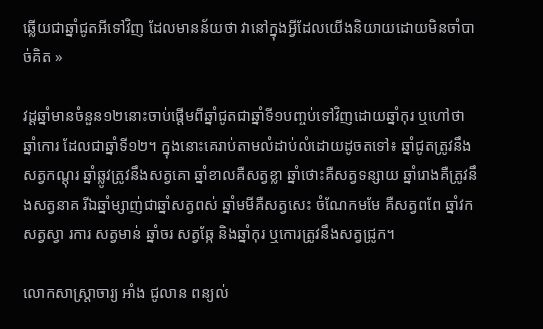ឆ្លើយជាឆ្នាំជូតអីទៅវិញ ដែលមានន័យថា វានៅក្នុងអ្វីដែលយើងនិយាយដោយមិនចាំបាច់គិត »

វដ្ដឆ្នាំមានចំនួន១២នោះចាប់ផ្តើមពីឆ្នាំជូតជាឆ្នាំទី១បញ្ចប់ទៅវិញដោយឆ្នាំកុរ ឬហៅថា ឆ្នាំកោរ ដែលជាឆ្នាំទី១២។ ក្នុងនោះគេរាប់តាមលំដាប់លំដោយដូចតទៅ៖ ឆ្នាំជូតត្រូវនឹងសត្វកណ្តុរ ឆ្នាំឆ្លូវត្រូវនឹងសត្វគោ ឆ្នាំខាលគឺសត្វខ្លា ឆ្នាំថោះគឺសត្វទន្សាយ ឆ្នាំរោងគឺត្រូវនឹងសត្វនាគ រីឯឆ្នាំម្សាញ់ជាឆ្នាំសត្វពស់ ឆ្នាំមមីគឺសត្វសេះ ចំណែកមមែ គឺសត្វពពែ ឆ្នាំវកសត្វស្វា រការ សត្វមាន់ ឆ្នាំចរ សត្វឆ្កែ និងឆ្នាំកុរ ឬកោរត្រូវនឹងសត្វជ្រូក។

លោកសាស្រ្តាចារ្យ អាំង ជូលាន ពន្យល់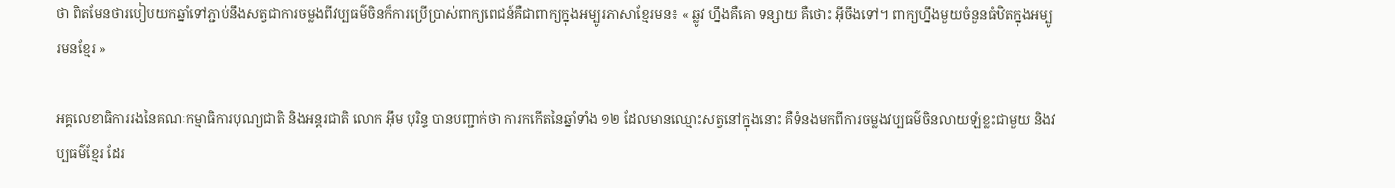ថា ពិតមែនថារបៀបយកឆ្នាំទៅភ្ជាប់នឹងសត្វជាការចម្លងពីវប្បធម៌ចិនក៏ការប្រើប្រាស់ពាក្យពេជន៍គឺជាពាក្យក្នុងអម្បូរភាសាខ្មែរមន៖ « ឆ្លូវ ហ្នឹងគឺគោ ទន្សាយ គឺថោះ អ៊ីចឹងទៅ។ ពាក្យហ្នឹងមួយចំនួនធំឋិតក្នុងអម្បូរមនខ្មែរ »

អគ្គលេខាធិការរងនៃគណៈកម្មាធិការបុណ្យជាតិ និងអន្តរជាតិ លោក អ៊ឹម បុរិន្ទ បានបញ្ជាក់ថា ការកកើតនៃឆ្នាំទាំង ១២ ដែលមានឈ្មោះសត្វនៅក្នុងនោះ គឺទំនងមកពីការចម្លងវប្បធម៌ចិនលាយឡំខ្លះជាមួយ និងវប្បធម៌ខ្មែរ ដែរ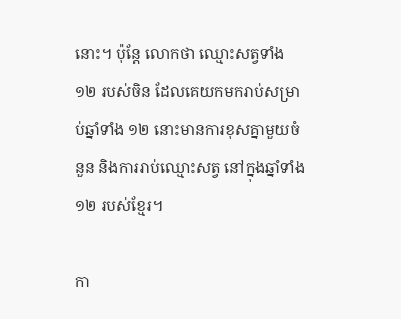នោះ។ ប៉ុន្ដែ លោកថា ឈ្មោះសត្វទាំង ១២ របស់ចិន ដែលគេយកមករាប់សម្រាប់ឆ្នាំទាំង ១២ នោះមានការខុសគ្នាមួយចំនួន និងការរាប់ឈ្មោះសត្វ នៅក្នុងឆ្នាំទាំង ១២ របស់ខ្មែរ។

កា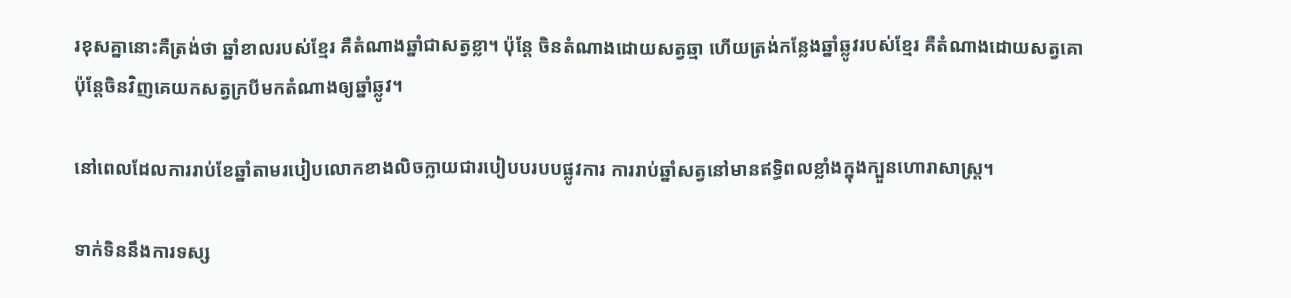រខុសគ្នានោះគឺត្រង់ថា ឆ្នាំខាលរបស់ខ្មែរ គឺតំណាងឆ្នាំជាសត្វខ្លា។ ប៉ុន្តែ ចិនតំណាងដោយសត្វឆ្មា ហើយត្រង់កន្លែងឆ្នាំឆ្លូវរបស់ខ្មែរ គឺតំណាងដោយសត្វគោ ប៉ុន្តែចិនវិញគេយកសត្វក្របីមកតំណាងឲ្យឆ្នាំឆ្លូវ។

នៅពេលដែលការរាប់ខែឆ្នាំតាមរបៀបលោកខាងលិចក្លាយជារបៀបបរបបផ្លូវការ ការរាប់ឆ្នាំសត្វនៅមានឥទ្ធិពលខ្លាំងក្នុងក្បួនហោរាសាស្រ្ត។

ទាក់ទិននឹងការទស្ស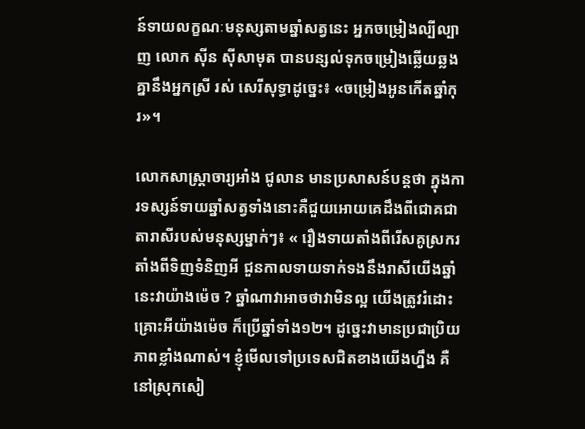ន៍ទាយលក្ខណៈមនុស្សតាមឆ្នាំសត្វនេះ អ្នកចម្រៀងល្បីល្បាញ លោក ស៊ីន ស៊ីសាមុត បានបន្សល់ទុកចម្រៀងឆ្លើយឆ្លងគ្នានឹងអ្នកស្រី រស់ សេរីសុទ្ធាដូច្នេះ៖ «ចម្រៀងអូនកើតឆ្នាំកុរ»។

លោកសាស្ត្រាចារ្យអាំង ជូលាន មានប្រសាសន៍បន្តថា ក្នុងការទស្សន៍ទាយឆ្នាំសត្វទាំងនោះគឺជួយអោយគេដឹងពីជោគជាតារាសីរបស់មនុស្សម្នាក់ៗ៖ « រឿងទាយតាំងពីរើសគូស្រករ តាំងពីទិញទំនិញអី ជួនកាលទាយទាក់ទងនឹងរាសីយើងឆ្នាំនេះវាយ៉ាងម៉េច ? ឆ្នាំណាវាអាចថាវាមិនល្អ យើងត្រូវរំដោះគ្រោះអីយ៉ាងម៉េច ក៏ប្រើឆ្នាំទាំង១២។ ដូច្នេះវាមានប្រជាប្រិយភាពខ្លាំងណាស់។ ខ្ញុំមើលទៅប្រទេសជិតខាងយើងហ្នឹង គឺនៅស្រុកសៀ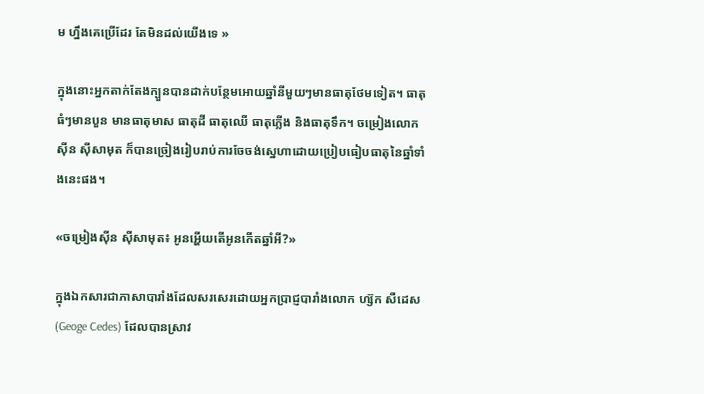ម ហ្នឹងគេប្រើដែរ តែមិនដល់យើងទេ »

ក្នុងនោះអ្នកតាក់តែងក្បួនបានដាក់បន្ថែមអោយឆ្នាំនីមួយៗមានធាតុថែមទៀត។ ធាតុធំៗមានបួន មានធាតុមាស ធាតុដី ធាតុឈើ ធាតុភ្លើង និងធាតុទឹក។ ចម្រៀងលោក ស៊ីន ស៊ីសាមុត ក៏បានច្រៀងរៀបរាប់ការចែចង់ស្នេហាដោយប្រៀបធៀបធាតុនៃឆ្នាំទាំងនេះផង។

«ចម្រៀងស៊ីន ស៊ីសាមុត៖ អូនអ្ហើយតើអូនកើតឆ្នាំអី?»

ក្នុងឯកសារជាភាសាបារាំងដែលសរសេរដោយអ្នកប្រាជ្ញបារាំងលោក ហ្ស៊ក សឺដេស (Geoge Cedes) ដែលបានស្រាវ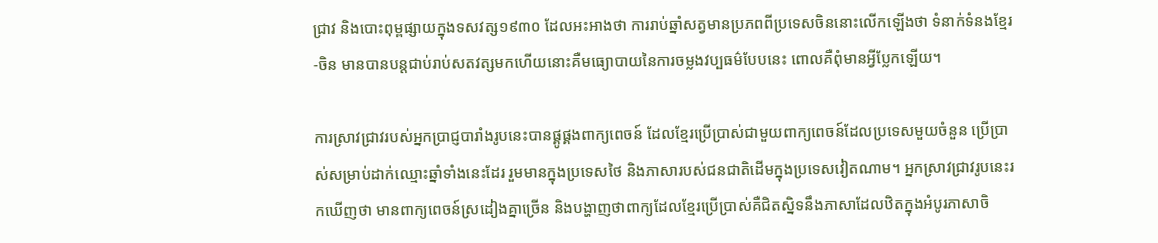ជ្រាវ និងបោះពុម្ពផ្សាយក្នុងទសវត្ស១៩៣០ ដែលអះអាងថា ការរាប់ឆ្នាំសត្វមានប្រភពពីប្រទេសចិននោះលើកឡើងថា ទំនាក់ទំនងខែ្មរ-ចិន មានបានបន្តជាប់រាប់សតវត្សមកហើយនោះគឺមធ្យោបាយនៃការចម្លងវប្បធម៌បែបនេះ ពោលគឺពុំមានអ្វីប្លែកឡើយ។

ការស្រាវជ្រាវរបស់អ្នកប្រាជ្ញបារាំងរូបនេះបានផ្គូផ្គងពាក្យពេចន៍ ដែលខ្មែរប្រើប្រាស់ជាមួយពាក្យពេចន៍ដែលប្រទេសមួយចំនួន ប្រើប្រាស់សម្រាប់ដាក់ឈ្មោះឆ្នាំទាំងនេះដែរ រួមមានក្នុងប្រទេសថៃ និងភាសារបស់ជនជាតិដើមក្នុងប្រទេសវៀតណាម។ អ្នកស្រាវជ្រាវរូបនេះរកឃើញថា មានពាក្យពេចន៍ស្រដៀងគ្នាច្រើន និងបង្ហាញថាពាក្យដែលខ្មែរប្រើប្រាស់គឺជិតស្និទនឹងភាសាដែលឋិតក្នុងអំបូរភាសាចិ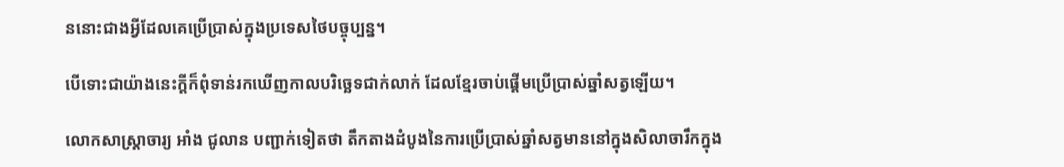ននោះជាងអ្វីដែលគេប្រើប្រាស់ក្នុងប្រទេសថៃបច្ចុប្បន្ន។

បើទោះជាយ៉ាងនេះក្ដីក៏ពុំទាន់រកឃើញកាលបរិច្ឆេទជាក់លាក់ ដែលខ្មែរចាប់ផ្ដើមប្រើប្រាស់ឆ្នាំសត្វឡើយ។

លោកសាស្ត្រាចារ្យ អាំង ជូលាន បញ្ជាក់ទៀតថា តឹកតាងដំបូងនៃការប្រើប្រាស់ឆ្នាំសត្វមាននៅក្នុងសិលាចារឹកក្នុង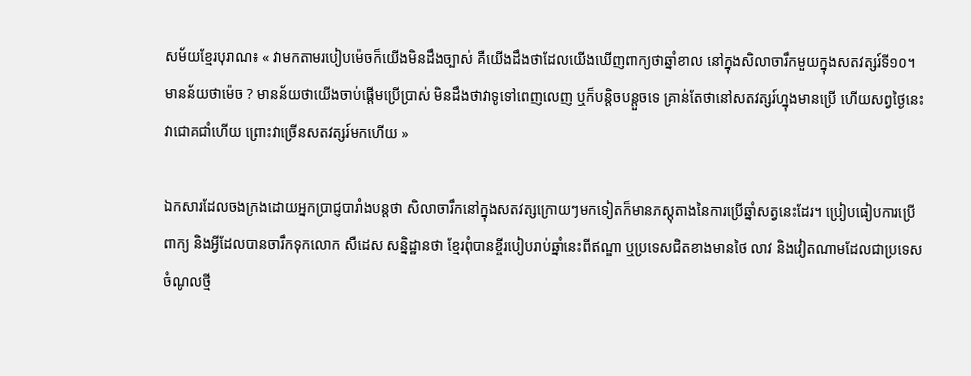សម័យខ្មែរបុរាណ៖ « វាមកតាមរបៀបម៉េចក៏យើងមិនដឹងច្បាស់ គឺយើងដឹងថាដែលយើងឃើញពាក្យថាឆ្នាំខាល នៅក្នុងសិលាចារឹកមួយក្នុងសតវត្សរ៍ទី១០។ មានន័យថាម៉េច ? មានន័យថាយើងចាប់ផ្ដើមប្រើប្រាស់ មិនដឹងថាវាទូទៅពេញលេញ ឬក៏បន្តិចបន្តួចទេ គ្រាន់តែថានៅសតវត្សរ៍ហ្នុងមានប្រើ ហើយសព្វថ្ងៃនេះវាជោគជាំហើយ ព្រោះវាច្រើនសតវត្សរ៍មកហើយ »

ឯកសារដែលចងក្រងដោយអ្នកប្រាជ្ញបារាំងបន្តថា សិលាចារឹកនៅក្នុងសតវត្សក្រោយៗមកទៀតក៏មានភស្តុតាងនៃការប្រើឆ្នាំសត្វនេះដែរ។ ប្រៀបធៀបការប្រើពាក្យ និងអ្វីដែលបានចារឹកទុកលោក សឺដេស សន្និដ្ឋានថា ខ្មែរពុំបានខ្ចីរបៀបរាប់ឆ្នាំនេះពីឥណ្ឌា ឬប្រទេសជិតខាងមានថៃ លាវ និងវៀតណាមដែលជាប្រទេសចំណូលថ្មី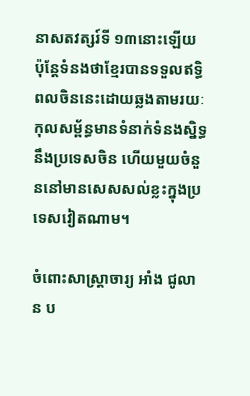នាសតវត្សរ៍ទី ១៣នោះឡើយ ប៉ុន្តែទំនងថាខ្មែរបានទទួលឥទ្ធិពលចិននេះដោយឆ្លងតាមរយៈកុលសម្ព័ន្ធមានទំនាក់ទំនងស្និទ្ធនឹងប្រទេសចិន ហើយមួយចំនួននៅមានសេសសល់ខ្លះក្នុងប្រទេសវៀតណាម។

ចំពោះសាស្ត្រាចារ្យ អាំង ជូលាន ប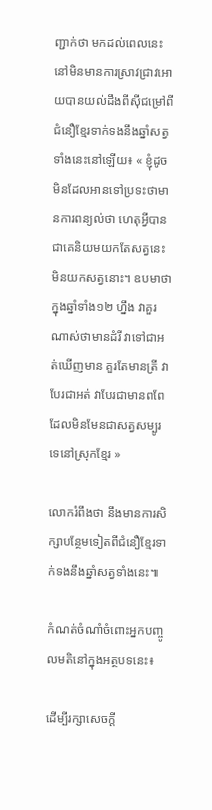ញ្ជាក់ថា មកដល់ពេលនេះនៅមិនមានការស្រាវជ្រាវអោយបានយល់ដឹងពីស៊ីជម្រៅពីជំនឿខ្មែរទាក់ទងនឹងឆ្នាំសត្វទាំងនេះនៅឡើយ៖ « ខ្ញុំដូចមិនដែលអានទៅប្រទះថាមានការពន្យល់ថា ហេតុអ្វីបានជាគេនិយមយកតែសត្វនេះ មិនយកសត្វនោះ។ ឧបមាថា ក្នុងឆ្នាំទាំង១២ ហ្នឹង វាគួរណាស់ថាមានដំរី វាទៅជាអត់ឃើញមាន គួរតែមានត្រី វាបែរជាអត់ វាបែរជាមានពពែ ដែលមិនមែនជាសត្វសម្បូរទេនៅស្រុកខ្មែរ »

លោករំពឹងថា នឹងមានការសិក្សាបន្ថែមទៀតពីជំនឿខ្មែរទាក់ទងនឹងឆ្នាំសត្វទាំងនេះ៕

កំណត់ចំណាំចំពោះអ្នកបញ្ចូលមតិនៅក្នុងអត្ថបទនេះ៖

ដើម្បីរក្សាសេចក្ដី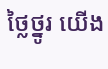ថ្លៃថ្នូរ យើង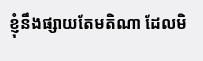ខ្ញុំនឹងផ្សាយតែមតិណា ដែលមិ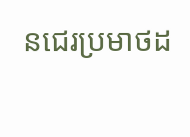នជេរប្រមាថដ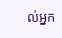ល់អ្នក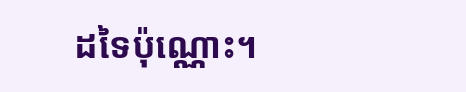ដទៃប៉ុណ្ណោះ។